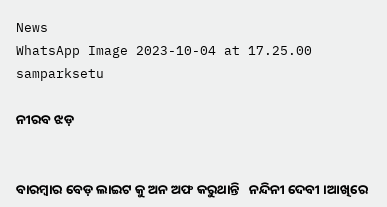News
WhatsApp Image 2023-10-04 at 17.25.00
samparksetu

ନୀରବ ଝଡ଼


ବାରମ୍ବାର ବେଡ଼ ଲାଇଟ କୁ ଅନ ଅଫ କରୁଥାନ୍ତି   ନନ୍ଦିନୀ ଦେବୀ ।ଆଖିରେ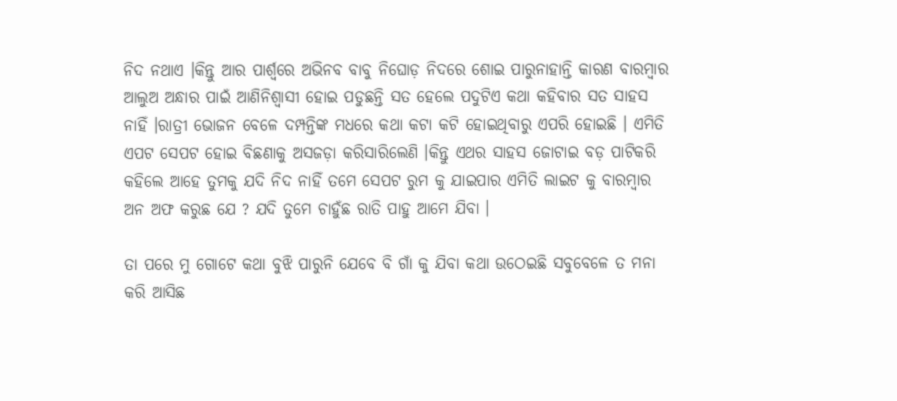ନିଦ ନଥାଏ ।କିନ୍ତୁ ଆର ପାର୍ଶ୍ୱରେ ଅଭିନବ ବାବୁ ନିଘୋଡ଼ ନିଦରେ ଶୋଇ ପାରୁନାହାନ୍ତି କାରଣ ବାରମ୍ବାର ଆଲୁଅ ଅନ୍ଧାର ପାଇଁ ଆଣିନିଶ୍ୱାସୀ ହୋଇ ପଡୁଛନ୍ତି ସତ ହେଲେ ପଦୁଟିଏ କଥା କହିବାର ସତ ସାହସ ନାହିଁ ।ରାତ୍ରୀ ଭୋଜନ ବେଳେ ଦମ୍ପନ୍ତିଙ୍କ ମଧରେ କଥା କଟା କଟି ହୋଇଥିବାରୁ ଏପରି ହୋଇଛି । ଏମିତି ଏପଟ ସେପଟ ହୋଇ ବିଛଣାକୁ ଅସଜଡ଼ା କରିସାରିଲେଣି ।କିନ୍ତୁ ଏଥର ସାହସ ଜୋଟାଇ ବଡ଼ ପାଟିକରି କହିଲେ ଆହେ ତୁମକୁ ଯଦି ନିଦ ନାହିଁ ତମେ ସେପଟ ରୁମ କୁ ଯାଇପାର ଏମିତି ଲାଇଟ କୁ ବାରମ୍ବାର ଅନ ଅଫ କରୁଛ ଯେ ? ଯଦି ତୁମେ ଚାହୁଁଛ ରାତି ପାହୁ ଆମେ ଯିବା ।

ତା ପରେ ମୁ ଗୋଟେ କଥା ବୁଝି ପାରୁନି ଯେବେ ବି ଗାଁ କୁ ଯିବା କଥା ଉଠେଇଛି ସବୁବେଳେ ତ ମନା କରି ଆସିଛ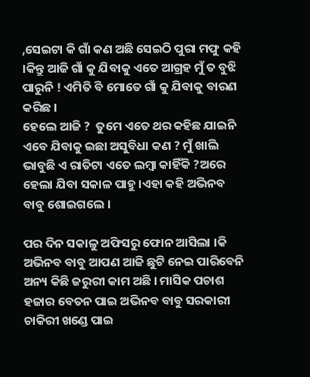,ସେଇଟା କି ଗାଁ କଣ ଅଛି ସେଇଠି ପୁରା ମଫୁ କହି ।କିନ୍ତୁ ଆଜି ଗାଁ କୁ ଯିବାକୁ ଏତେ ଆଗ୍ରହ ମୁଁ ତ ବୁଝି ପାରୁନି ! ଏମିତି ବି ମୋତେ ଗାଁ କୁ ଯିବାକୁ ବାରଣ କରିଛ ।
ହେଲେ ଆଜି ?  ତୁମେ ଏତେ ଥର କହିଛ ଯାଇନି ଏବେ ଯିବାକୁ ଇଛା ଅସୁବିଧା କଣ ? ମୁଁ ଖାଲି ଭାବୁଛି ଏ ରାତିଟା ଏତେ ଲମ୍ବା କାହିଁକି ?ଅରେ ହେଲା ଯିବା ସକାଳ ପାହୁ ।ଏହା କହି ଅଭିନବ ବାବୁ ଶୋଇଗଲେ ।

ପର ଦିନ ସକାଳୁ ଅଫିସରୁ ଫୋନ ଆସିଲା ।କି ଅଭିନବ ବାବୁ ଆପଣ ଆଜି ଛୁଟି ନେଇ ପାରିବେନି ଅନ୍ୟ କିଛି ଜରୁରୀ କାମ ଅଛି । ମାସିକ ପଚାଶ ହଜାର ବେତନ ପାଇ ଅଭିନବ ବାବୁ ସରକାରୀ ଚାକିରୀ ଖଣ୍ଡେ ପାଇ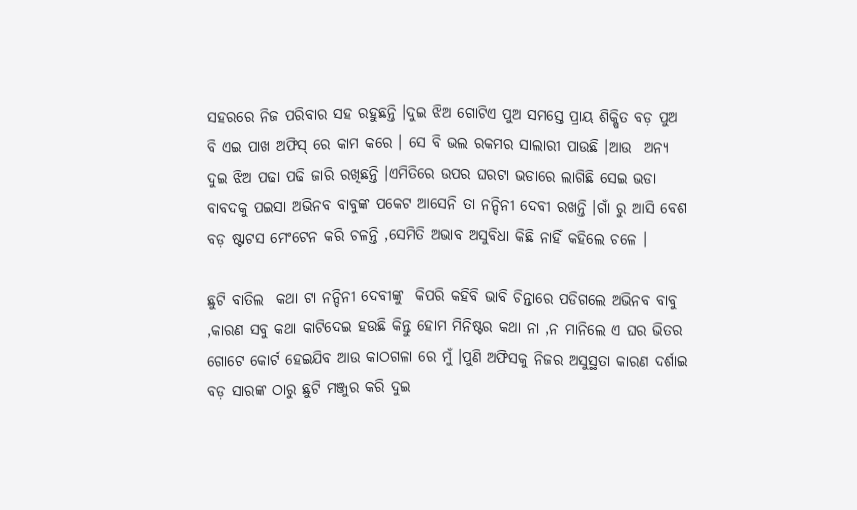ସହରରେ ନିଜ ପରିବାର ସହ ରହୁଛନ୍ତି ।ଦୁଇ ଝିଅ ଗୋଟିଏ ପୁଅ ସମସ୍ତେ ପ୍ରାୟ ଶିକ୍ଷିତ ବଡ଼ ପୁଅ ବି ଏଇ ପାଖ ଅଫିସ୍ ରେ କାମ କରେ । ସେ ବି ଭଲ ରକମର ସାଲାରୀ ପାଉଛି ।ଆଉ  ଅନ୍ୟ ଦୁଇ ଝିଅ ପଢା ପଢି ଜାରି ରଖିଛନ୍ତି ।ଏମିତିରେ ଉପର ଘରଟା ଭଡାରେ ଲାଗିଛି ସେଇ ଭଡା ବାବଦକୁ ପଇସା ଅଭିନବ ବାବୁଙ୍କ ପକେଟ ଆସେନି ତା ନନ୍ଦିନୀ ଦେବୀ ରଖନ୍ତି ।ଗାଁ ରୁ ଆସି ବେଶ ବଡ଼ ଷ୍ଟାଟସ ମେଂଟେନ କରି ଚଳନ୍ତି ,ସେମିତି ଅଭାବ ଅସୁବିଧା କିଛି ନାହିଁ କହିଲେ ଚଳେ ।

ଛୁଟି ବାତିଲ  କଥା ଟା ନନ୍ଦିନୀ ଦେବୀଙ୍କୁ  କିପରି କହିବି ଭାବି ଚିନ୍ତାରେ ପଡିଗଲେ ଅଭିନବ ବାବୁ ,କାରଣ ସବୁ କଥା କାଟିଦେଇ ହଉଛି କିନ୍ତୁ ହୋମ ମିନିଷ୍ଟର କଥା ନା ,ନ ମାନିଲେ ଏ ଘର ଭିତର ଗୋଟେ କୋର୍ଟ ହେଇଯିବ ଆଉ କାଠଗଳା ରେ ମୁଁ ।ପୁଣି ଅଫିସକୁ ନିଜର ଅସୁସ୍ଥତା କାରଣ ଦର୍ଶାଇ ବଡ଼ ସାରଙ୍କ ଠାରୁ ଛୁଟି ମଞ୍ଜୁର କରି ଦୁଇ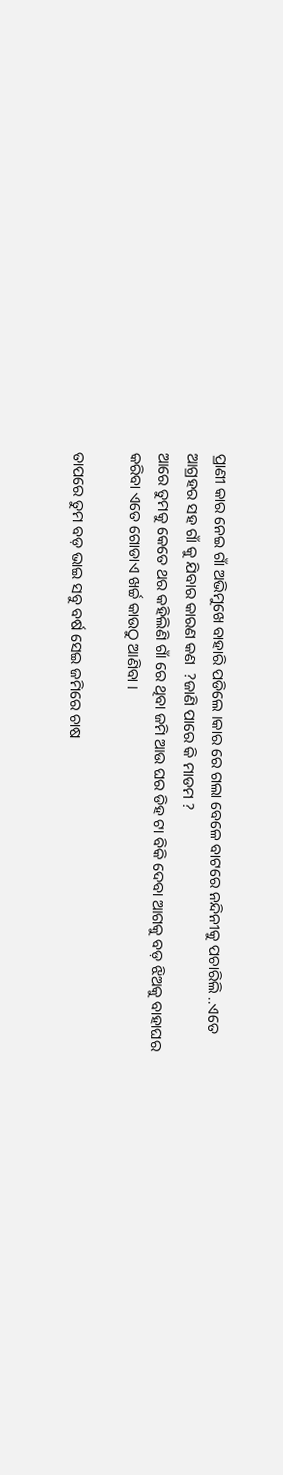ପ୍ରାଣୀ କାର ନେଇ ଗାଁ ଅଭିମୁଖେ ବାହାରି ପଡିଲେ ।କାର ରେ ଗଲା ବେଳେ ବାଟରେ ନନ୍ଦିନୀକୁ ପଚାରିଲି ..ଏତେ ଆଗ୍ରହର ସହ ଗାଁ କୁ ଯିବାର କାରଣ କଣ  ?ଜାଣି ପାରେ କି ମାଡମ ?
ଆରେ ତୁମକୁ କେତେ ଥର କହିଲିଣି ଗାଁ ରେ ଥିବା ଜମି ଆଉ ଘର ଡିହ ଟା ବିକି ଦେବା ଆଗକୁ ବଡ଼ ଝିଅକୁ ବାହାଘର କରିବା ଏତେ ଗୋଡାଏ ଖର୍ଚ୍ଚ କାଉଠୁ ଆଣିବା ।

ତାପରେ ତୁମ ବଡ଼ ଭାଇ ସବୁ ବର୍ଷ ସେଇ ଜମିରେ ଚାଷ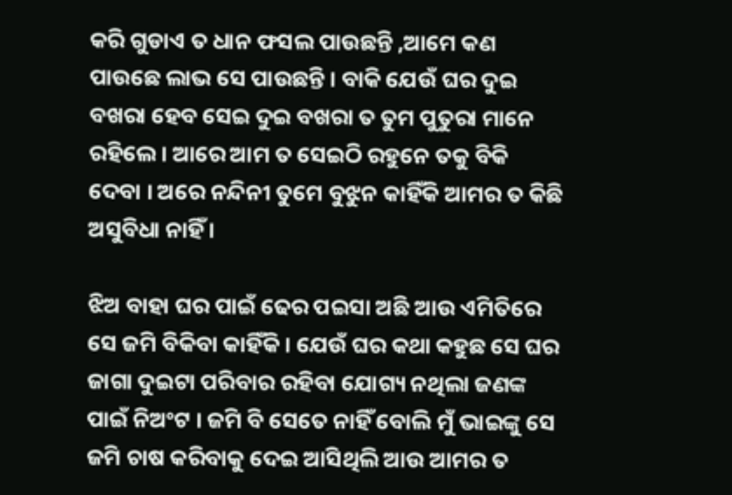କରି ଗୁଡାଏ ତ ଧାନ ଫସଲ ପାଉଛନ୍ତି ,ଆମେ କଣ ପାଉଛେ ଲାଭ ସେ ପାଉଛନ୍ତି । ବାକି ଯେଉଁ ଘର ଦୁଇ ବଖରା ହେବ ସେଇ ଦୁଇ ବଖରା ତ ତୁମ ପୁତୁରା ମାନେ ରହିଲେ । ଆରେ ଆମ ତ ସେଇଠି ରହୁନେ ତକୁ ବିକି ଦେବା । ଅରେ ନନ୍ଦିନୀ ତୁମେ ବୁଝୁନ କାହିଁକି ଆମର ତ କିଛି ଅସୁବିଧା ନାହିଁ ।

ଝିଅ ବାହା ଘର ପାଇଁ ଢେର ପଇସା ଅଛି ଆଉ ଏମିତିରେ ସେ ଜମି ବିକିବା କାହିଁକି । ଯେଉଁ ଘର କଥା କହୁଛ ସେ ଘର ଜାଗା ଦୁଇଟା ପରିବାର ରହିବା ଯୋଗ୍ୟ ନଥିଲା ଜଣଙ୍କ ପାଇଁ ନିଅଂଟ । ଜମି ବି ସେତେ ନାହିଁ ବୋଲି ମୁଁ ଭାଇଙ୍କୁ ସେ ଜମି ଚାଷ କରିବାକୁ ଦେଇ ଆସିଥିଲି ଆଉ ଆମର ତ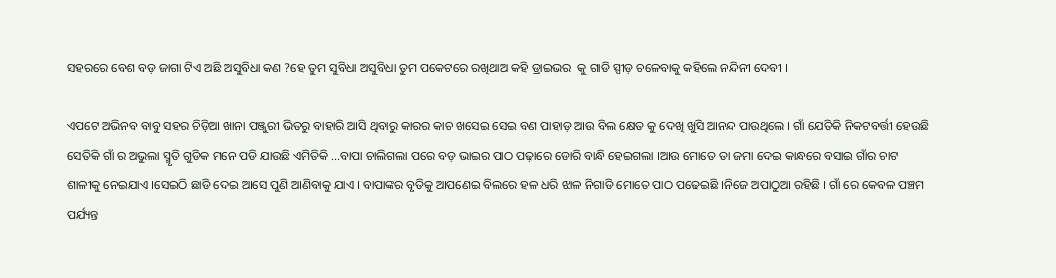ସହରରେ ବେଶ ବଡ଼ ଜାଗା ଟିଏ ଅଛି ଅସୁବିଧା କଣ ?ହେ ତୁମ ସୁବିଧା ଅସୁବିଧା ତୁମ ପକେଟରେ ରଖିଥାଅ କହି ଡ୍ରାଇଭର  କୁ ଗାଡି ସ୍ପୀଡ଼ ଚଳେବାକୁ କହିଲେ ନନ୍ଦିନୀ ଦେବୀ ।

ଏପଟେ ଅଭିନବ ବାବୁ ସହର ଚିଡ଼ିଆ ଖାନା ପଞ୍ଜୁରୀ ଭିତରୁ ବାହାରି ଆସି ଥିବାରୁ କାରର କାଚ ଖସେଇ ସେଇ ବଣ ପାହାଡ଼ ଆଉ ବିଲ କ୍ଷେତ କୁ ଦେଖି ଖୁସି ଆନନ୍ଦ ପାଉଥିଲେ । ଗାଁ ଯେତିକି ନିକଟବର୍ତ୍ତୀ ହେଉଛି ସେତିକି ଗାଁ ର ଅଭୁଲା ସ୍ମୃତି ଗୁଡିକ ମନେ ପଡି ଯାଉଛି ଏମିତିକି …ବାପା ଚାଲିଗଲା ପରେ ବଡ଼ ଭାଇର ପାଠ ପଢ଼ାରେ ଡୋରି ବାନ୍ଧି ହେଇଗଲା ।ଆଉ ମୋତେ ତା ଜମା ଦେଇ କାନ୍ଧରେ ବସାଇ ଗାଁର ଚାଟ ଶାଳୀକୁ ନେଇଯାଏ ।ସେଇଠି ଛାଡି ଦେଇ ଆସେ ପୁଣି ଆଣିବାକୁ ଯାଏ । ବାପାଙ୍କର ବୃତିକୁ ଆପଣେଇ ବିଲରେ ହଳ ଧରି ଝାଳ ନିଗାଡି ମୋତେ ପାଠ ପଢେଇଛି ।ନିଜେ ଅପାଠୁଆ ରହିଛି । ଗାଁ ରେ କେବଳ ପଞ୍ଚମ ପର୍ଯ୍ୟନ୍ତ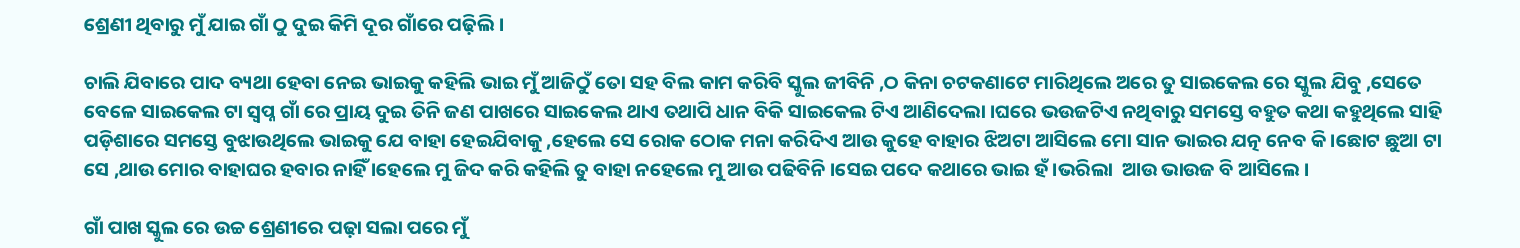ଶ୍ରେଣୀ ଥିବାରୁ ମୁଁ ଯାଇ ଗାଁ ଠୁ ଦୁଇ କିମି ଦୂର ଗାଁରେ ପଢ଼ିଲି ।

ଚାଲି ଯିବାରେ ପାଦ ବ୍ୟଥା ହେବା ନେଇ ଭାଇକୁ କହିଲି ଭାଇ ମୁଁ ଆଜିଠୁଁ ତୋ ସହ ବିଲ କାମ କରିବି ସ୍କୁଲ ଜୀବିନି ,ଠ କିନା ଚଟକଣାଟେ ମାରିଥିଲେ ଅରେ ତୁ ସାଇକେଲ ରେ ସ୍କୁଲ ଯିବୁ ,ସେତେ ବେଳେ ସାଇକେଲ ଟା ସ୍ୱପ୍ନ ଗାଁ ରେ ପ୍ରାୟ ଦୁଇ ତିନି ଜଣ ପାଖରେ ସାଇକେଲ ଥାଏ ତଥାପି ଧାନ ବିକି ସାଇକେଲ ଟିଏ ଆଣିଦେଲା ।ଘରେ ଭଉଜଟିଏ ନଥିବାରୁ ସମସ୍ତେ ବହୁତ କଥା କହୁଥିଲେ ସାହି ପଡ଼ିଶାରେ ସମସ୍ତେ ବୁଝାଉଥିଲେ ଭାଇକୁ ଯେ ବାହା ହେଇଯିବାକୁ ,ହେଲେ ସେ ରୋକ ଠୋକ ମନା କରିଦିଏ ଆଉ କୁହେ ବାହାର ଝିଅଟା ଆସିଲେ ମୋ ସାନ ଭାଇର ଯତ୍ନ ନେବ କି ।ଛୋଟ ଛୁଆ ଟା ସେ ,ଥାଉ ମୋର ବାହାଘର ହବାର ନାହିଁ ।ହେଲେ ମୁ ଜିଦ କରି କହିଲି ତୁ ବାହା ନହେଲେ ମୁ ଆଉ ପଢିବିନି ।ସେଇ ପଦେ କଥାରେ ଭାଇ ହଁ ।ଭରିଲା  ଆଉ ଭାଉଜ ବି ଆସିଲେ ।

ଗାଁ ପାଖ ସ୍କୁଲ ରେ ଉଚ୍ଚ ଶ୍ରେଣୀରେ ପଢ଼ା ସଲା ପରେ ମୁଁ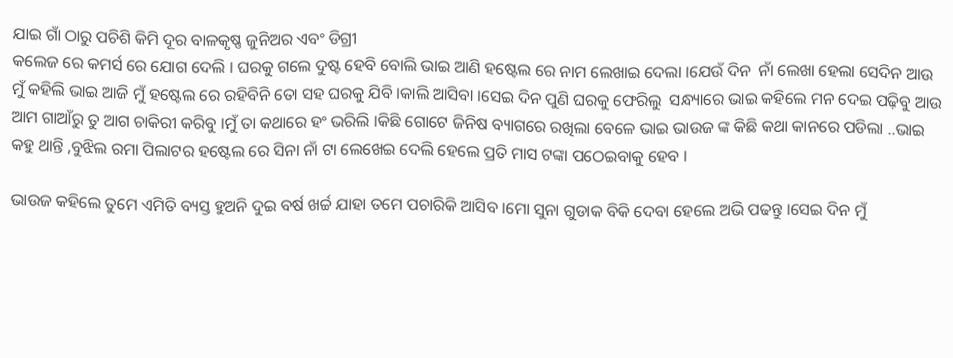ଯାଇ ଗାଁ ଠାରୁ ପଚିଶି କିମି ଦୂର ବାଳକୃଷ୍ଣ ଜୁନିଅର ଏବଂ ଡିଗ୍ରୀ
କଲେଜ ରେ କମର୍ସ ରେ ଯୋଗ ଦେଲି । ଘରକୁ ଗଲେ ଦୁଷ୍ଟ ହେବି ବୋଲି ଭାଇ ଆଣି ହଷ୍ଟେଲ ରେ ନାମ ଲେଖାଇ ଦେଲା ।ଯେଉଁ ଦିନ  ନାଁ ଲେଖା ହେଲା ସେଦିନ ଆଉ ମୁଁ କହିଲି ଭାଇ ଆଜି ମୁଁ ହଷ୍ଟେଲ ରେ ରହିବିନି ତୋ ସହ ଘରକୁ ଯିବି ।କାଲି ଆସିବା ।ସେଇ ଦିନ ପୁଣି ଘରକୁ ଫେରିଲୁ  ସନ୍ଧ୍ୟାରେ ଭାଇ କହିଲେ ମନ ଦେଇ ପଢ଼ିବୁ ଆଉ ଆମ ଗାଆଁରୁ ତୁ ଆଗ ଚାକିରୀ କରିବୁ ।ମୁଁ ତା କଥାରେ ହଂ ଭରିଲି ।କିଛି ଗୋଟେ ଜିନିଷ ବ୍ୟାଗରେ ରଖିଲା ବେଳେ ଭାଇ ଭାଉଜ ଙ୍କ କିଛି କଥା କାନରେ ପଡିଲା ..ଭାଇ କହୁ ଥାନ୍ତି ,ବୁଝିଲ ରମା ପିଲାଟର ହଷ୍ଟେଲ ରେ ସିନା ନାଁ ଟା ଲେଖେଇ ଦେଲି ହେଲେ ପ୍ରତି ମାସ ଟଙ୍କା ପଠେଇବାକୁ ହେବ ।

ଭାଉଜ କହିଲେ ତୁମେ ଏମିତି ବ୍ୟସ୍ତ ହୁଅନି ଦୁଇ ବର୍ଷ ଖର୍ଚ୍ଚ ଯାହା ତମେ ପଚାରିକି ଆସିବ ।ମୋ ସୁନା ଗୁଡାକ ବିକି ଦେବା ହେଲେ ଅଭି ପଢନ୍ତୁ ।ସେଇ ଦିନ ମୁଁ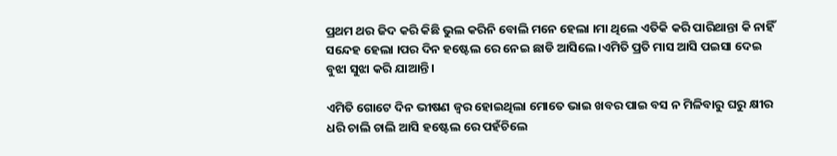ପ୍ରଥମ ଥର ଜିଦ କରି କିଛି ଭୁଲ କରିନି ବୋଲି ମନେ ହେଲା ।ମା ଥିଲେ ଏତିକି କରି ପାରିଥାନ୍ତା କି ନାହିଁ ସନ୍ଦେହ ହେଲା ।ପର ଦିନ ହଷ୍ଟେଲ ରେ ନେଇ ଛାଡି ଆସିଲେ ।ଏମିତି ପ୍ରତି ମାସ ଆସି ପଇସା ଦେଇ ବୁଝା ସୁଝା କରି ଯାଆନ୍ତି ।

ଏମିତି ଗୋଟେ ଦିନ ଭୀଷଣ ଜ୍ବର ହୋଇଥିଲା ମୋତେ ଭାଇ ଖବର ପାଇ ବସ ନ ମିଳିବାରୁ ଘରୁ କ୍ଷୀର ଧରି ଚାଲି ଚାଲି ଆସି ହଷ୍ଟେଲ ରେ ପହଁଚିଲେ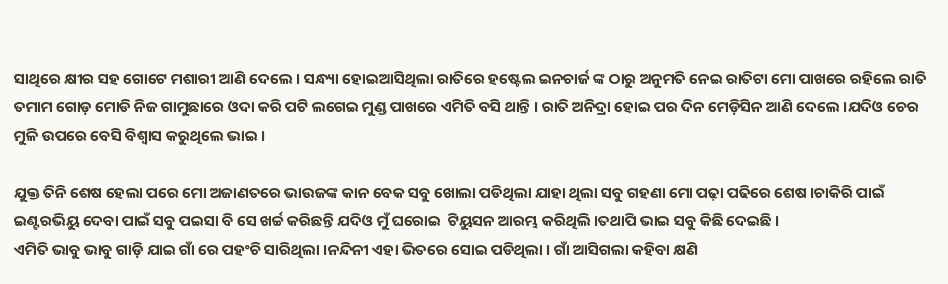ସାଥିରେ କ୍ଷୀର ସହ ଗୋଟେ ମଶାରୀ ଆଣି ଦେଲେ । ସନ୍ଧ୍ୟା ହୋଇଆସିଥିଲା ରାତିରେ ହଷ୍ଟେଲ ଇନଚାର୍ଜ ଙ୍କ ଠାରୁ ଅନୁମତି ନେଇ ରାତିଟା ମୋ ପାଖରେ ରହିଲେ ରାତି ତମାମ ଗୋଡ଼ ମୋଡି ନିଜ ଗାମୁଛାରେ ଓଦା କରି ପଟି ଲଗେଇ ମୁଣ୍ଡ ପାଖରେ ଏମିତି ବସି ଥାନ୍ତି । ରାତି ଅନିଦ୍ରା ହୋଇ ପର ଦିନ ମେଡ଼ିସିନ ଆଣି ଦେଲେ ।ଯଦିଓ ଚେର ମୁଳି ଉପରେ ବେସି ବିଶ୍ୱାସ କରୁଥିଲେ ଭାଇ ।

ଯୁକ୍ତ ତିନି ଶେଷ ହେଲା ପରେ ମୋ ଅଜାଣତରେ ଭାଉଜଙ୍କ କାନ ବେକ ସବୁ ଖୋଲା ପଡିଥିଲା ଯାହା ଥିଲା ସବୁ ଗହଣା ମୋ ପଢ଼ା ପଢିରେ ଶେଷ ।ଚାକିରି ପାଇଁ ଇଣ୍ଟରଭିୟୁ ଦେବା ପାଇଁ ସବୁ ପଇସା ବି ସେ ଖର୍ଚ୍ଚ କରିଛନ୍ତି ଯଦିଓ ମୁଁ ଘରୋଇ  ଟିୟୁସନ ଆରମ୍ଭ କରିଥିଲି ।ତଥାପି ଭାଇ ସବୁ କିଛି ଦେଇଛି ।
ଏମିତି ଭାବୁ ଭାବୁ ଗାଡ଼ି ଯାଇ ଗାଁ ରେ ପହଂଚି ସାରିଥିଲା ।ନନ୍ଦିନୀ ଏହା ଭିତରେ ସୋଇ ପଡିଥିଲା । ଗାଁ ଆସିଗଲା କହିବା କ୍ଷଣି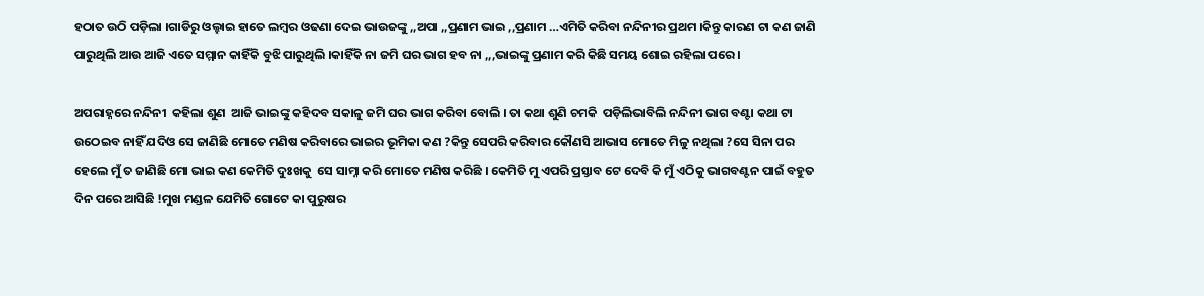ହଠାତ ଉଠି ପଡ଼ିଲା ।ଗାଡିରୁ ଓଲ୍ହାଇ ହାତେ ଲମ୍ବର ଓଢଣା ଦେଇ ଭାଉଜଙ୍କୁ ,,ଅପା ,,ପ୍ରଣାମ ଭାଇ ,,ପ୍ରଣାମ …ଏମିତି କରିବା ନନ୍ଦିନୀର ପ୍ରଥମ ।କିନ୍ତୁ କାରଣ ଟା କଣ ଜାଣି ପାରୁଥିଲି ଆଉ ଆଜି ଏତେ ସମ୍ମାନ କାହିଁକି ବୁଝି ପାରୁଥିଲି ।କାହିଁକି ନା ଜମି ଘର ଭାଗ ହବ ନା ,,,ଭାଇଙ୍କୁ ପ୍ରଣାମ କରି କିଛି ସମୟ ଶୋଇ ରହିଲା ପରେ ।

ଅପରାହ୍ନରେ ନନ୍ଦିନୀ  କହିଲା ଶୁଣ  ଆଜି ଭାଇଙ୍କୁ କହିଦବ ସକାଳୁ ଜମି ଘର ଭାଗ କରିବା ବୋଲି । ତା କଥା ଶୁଣି ଚମକି  ପଡ଼ିଲିଭାବିଲି ନନ୍ଦିନୀ ଭାଗ ବଣ୍ଟା କଥା ଟା ଉଠେଇବ ନାହିଁ ଯଦିଓ ସେ ଜାଣିଛି ମୋତେ ମଣିଷ କରିବାରେ ଭାଇର ଭୂମିକା କଣ ?କିନ୍ତୁ ସେପରି କରିବାର କୌଣସି ଆଭାସ ମୋତେ ମିଳୁ ନଥିଲା ?ସେ ସିନା ପର ହେଲେ ମୁଁ ତ ଜାଣିଛି ମୋ ଭାଇ କଣ କେମିତି ଦୁଃଖକୁ  ସେ ସାମ୍ନା କରି ମୋତେ ମଣିଷ କରିଛି । କେମିତି ମୁ ଏପରି ପ୍ରସ୍ତାବ ଟେ ଦେବି କି ମୁଁ ଏଠିକୁ ଭାଗବଣ୍ଟନ ପାଇଁ ବହୁତ ଦିନ ପରେ ଆସିଛି !ମୁଖ ମଣ୍ଡଳ ଯେମିତି ଗୋଟେ କା ପୁରୁଷର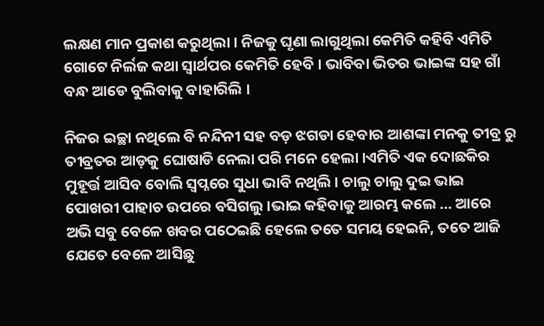ଲକ୍ଷଣ ମାନ ପ୍ରକାଶ କରୁଥିଲା । ନିଜକୁ ଘୃଣା ଲାଗୁଥିଲା କେମିତି କହିବି ଏମିତି ଗୋଟେ ନିର୍ଲଜ କଥା ସ୍ୱାର୍ଥପର କେମିତି ହେବି । ଭାବିବା ଭିତର ଭାଇଙ୍କ ସହ ଗାଁ ବନ୍ଧ ଆଡେ ବୁଲିବାକୁ ବାହାରିଲି ।

ନିଜର ଇଚ୍ଛା ନଥିଲେ ବି ନନ୍ଦିନୀ ସହ ବଡ଼ ଝଗଡା ହେବାର ଆଶଙ୍କା ମନକୁ ତୀବ୍ର ରୁ ତୀବ୍ରତର ଆଡ଼କୁ ଘୋଷାଡି ନେଲା ପରି ମନେ ହେଲା ।ଏମିତି ଏକ ଦୋଛକିର ମୁହୂର୍ତ୍ତ ଆସିବ ବୋଲି ସ୍ୱପ୍ନରେ ସୁଧା ଭାବି ନଥିଲି । ଚାଲୁ ଚାଲୁ ଦୁଇ ଭାଇ ପୋଖରୀ ପାହାଚ ଉପରେ ବସିଗଲୁ ।ଭାଇ କହିବାକୁ ଆରମ୍ଭ କଲେ … ଆରେ ଅଭି ସବୁ ବେଳେ ଖବର ପଠେଇଛି ହେଲେ ତତେ ସମୟ ହେଇନି, ତତେ ଆଜି ଯେତେ ବେଳେ ଆସିଛୁ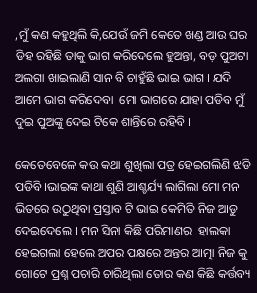,ମୁଁ କଣ କହୁଥିଲି କି,ଯେଉଁ ଜମି କେତେ ଖଣ୍ଡ ଆଉ ଘର ଡିହ ରହିଛି ତାକୁ ଭାଗ କରିଦେଲେ ହୁଅନ୍ତା, ବଡ଼ ପୁଅଟା ଅଲଗା ଖାଇଲାଣି ସାନ ବି ଚାହୁଁଛି ଭାଇ ଭାଗ । ଯଦି ଆମେ ଭାଗ କରିଦେବା  ମୋ ଭାଗରେ ଯାହା ପଡିବ ମୁଁ ଦୁଇ ପୁଅଙ୍କୁ ଦେଇ ଟିକେ ଶାନ୍ତିରେ ରହିବି ।

କେତେବେଳେ କଉ କଥା ଶୁଖିଲା ପତ୍ର ହେଇଗଲିଣି ଝଡି ପଡିବି ।ଭାଇଙ୍କ କାଥା ଶୁଣି ଆଶ୍ଚର୍ଯ୍ୟ ଲାଗିଲା ମୋ ମନ ଭିତରେ ଉଠୁଥିବା ପ୍ରସ୍ତାବ ଟି ଭାଇ କେମିତି ନିଜ ଆଡୁ ଦେଇଦେଲେ । ମନ ସିନା କିଛି ପରିମାଣର  ହାଲକା ହେଇଗଲା ହେଲେ ଅପର ପକ୍ଷରେ ଅନ୍ତର ଆତ୍ମା ନିଜ କୁ ଗୋଟେ ପ୍ରଶ୍ନ ପଚାରି ଚାରିଥିଲା ତୋର କଣ କିଛି କର୍ତ୍ତବ୍ୟ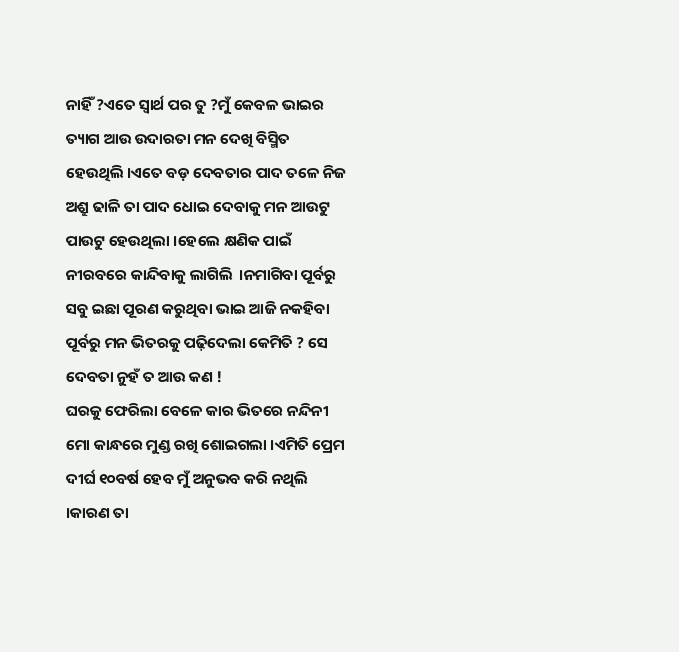ନାହିଁ ?ଏତେ ସ୍ୱାର୍ଥ ପର ତୁ ?ମୁଁ କେବଳ ଭାଇର ତ୍ୟାଗ ଆଉ ଉଦାରତା ମନ ଦେଖି ବିସ୍ମିତ ହେଉଥିଲି ।ଏତେ ବଡ଼ ଦେବତାର ପାଦ ତଳେ ନିଜ ଅଶ୍ରୁ ଢାଳି ତା ପାଦ ଧୋଇ ଦେବାକୁ ମନ ଆଉଟୁ ପାଉଟୁ ହେଉଥିଲା ।ହେଲେ କ୍ଷଣିକ ପାଇଁ ନୀରବରେ କାନ୍ଦିବାକୁ ଲାଗିଲି  ।ନମାଗିବା ପୂର୍ବରୁ ସବୁ ଇଛା ପୂରଣ କରୁଥିବା ଭାଇ ଆଜି ନକହିବା ପୂର୍ବରୁ ମନ ଭିତରକୁ ପଢ଼ିଦେଲା କେମିତି ? ସେ ଦେବତା ନୁହଁ ତ ଆଉ କଣ !
ଘରକୁ ଫେରିଲା ବେଳେ କାର ଭିତରେ ନନ୍ଦିନୀ ମୋ କାନ୍ଧରେ ମୁଣ୍ଡ ରଖି ଶୋଇଗଲା ।ଏମିତି ପ୍ରେମ ଦୀର୍ଘ ୧୦ବର୍ଷ ହେବ ମୁଁ ଅନୁଭବ କରି ନଥିଲି ।କାରଣ ତା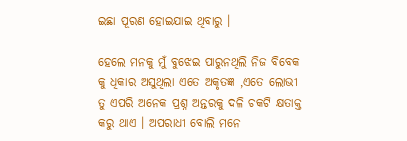ଇଛା ପୂରଣ ହୋଇଯାଇ ଥିବାରୁ ।

ହେଲେ ମନକୁ ମୁଁ ବୁଝେଇ ପାରୁନଥିଲି ନିଜ ବିବେକ କୁ ଧିକାର ଅସୁଥିଲା ଏତେ ଅକୃତଜ୍ଞ ,ଏତେ ଲୋଭୀ ତୁ ଏପରି ଅନେକ ପ୍ରଶ୍ନ ଅନ୍ତରକୁ ଦଳି ଚକଟି କ୍ଷତାକ୍ତ କରୁ ଥାଏ । ଅପରାଧୀ ବୋଲି ମନେ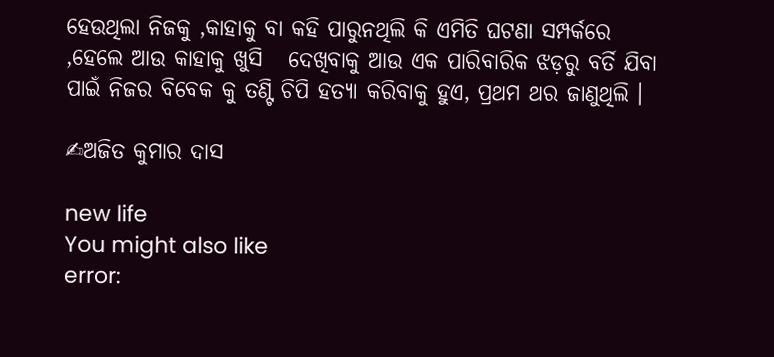ହେଉଥିଲା ନିଜକୁ ,କାହାକୁ ବା କହି ପାରୁନଥିଲି କି ଏମିତି ଘଟଣା ସମ୍ପର୍କରେ ,ହେଲେ ଆଉ କାହାକୁ ଖୁସି   ଦେଖିବାକୁ ଆଉ ଏକ ପାରିବାରିକ ଝଡ଼ରୁ ବର୍ତି ଯିବା ପାଇଁ ନିଜର ବିବେକ କୁ ତଣ୍ଟି ଚିପି ହତ୍ୟା କରିବାକୁ ହୁଏ, ପ୍ରଥମ ଥର ଜାଣୁଥିଲି ।

✍ଅଜିତ କୁମାର ଦାସ

new life
You might also like
error: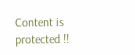Content is protected !!